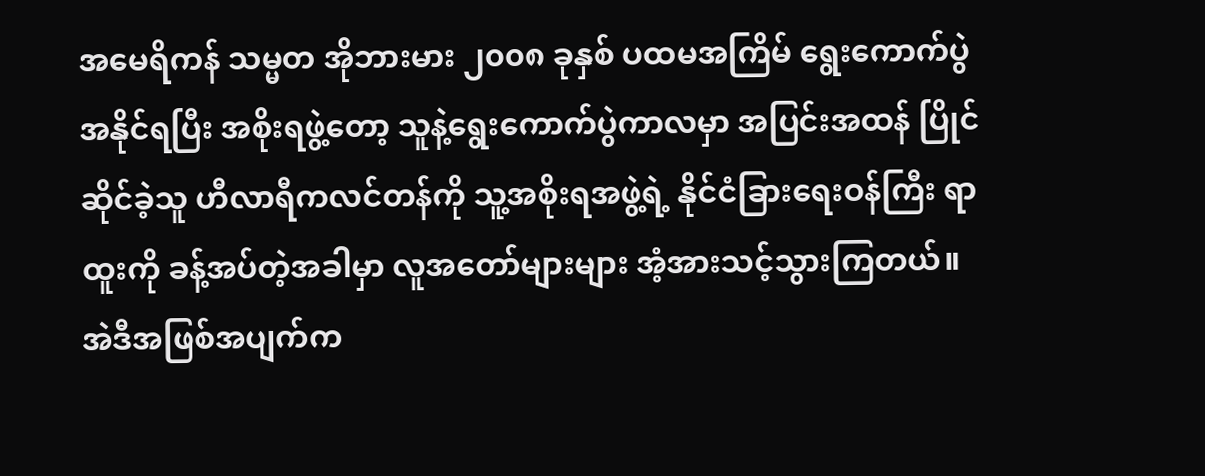အမေရိကန် သမ္မတ အိုဘားမား ၂၀၀၈ ခုနှစ် ပထမအကြိမ် ရွေးကောက်ပွဲ အနိုင်ရပြီး အစိုးရဖွဲ့တော့ သူနဲ့ရွေးကောက်ပွဲကာလမှာ အပြင်းအထန် ပြိုင်ဆိုင်ခဲ့သူ ဟီလာရီကလင်တန်ကို သူ့အစိုးရအဖွဲ့ရဲ့ နိုင်ငံခြားရေးဝန်ကြီး ရာထူးကို ခန့်အပ်တဲ့အခါမှာ လူအတော်များများ အံ့အားသင့်သွားကြတယ်။ အဲဒီအဖြစ်အပျက်က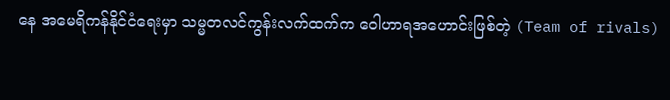နေ အမေရိကန်နိုင်ငံရေးမှာ သမ္မတလင်ကွန်းလက်ထက်က ဝေါဟာရအဟောင်းဖြစ်တဲ့ (Team of rivals)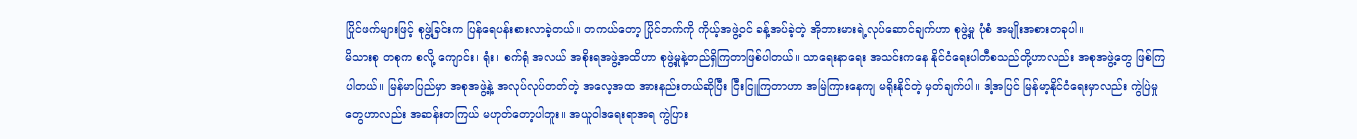ပြိုင်ဖက်များဖြင့် စုဖွဲ့ခြင်းက ပြန်ရေပန်းစားလာခဲ့တယ်။ တကယ်တော့ ပြိုင်ဘက်ကို ကိုယ့်အဖွဲ့ဝင် ခန့်အပ်ခဲ့တဲ့ အိုဘားမားရဲ့လုပ်ဆောင်ချက်ဟာ စုဖွဲ့မှု ပုံစံ အမျိုးအစားတခုပါ။
မိသားစု တစုက စလို့ ကျောင်း၊ ရုံး၊ စက်ရုံ အလယ် အစိုးရအဖွဲ့အထိဟာ စုဖွဲ့မှုနဲ့တည်ရှိကြတာဖြစ်ပါတယ်။ သာရေးနာရေး အသင်းကနေ နိုင်ငံရေးပါတီစသည်တို့ဟာလည်း အစုအဖွဲ့တွေ ဖြစ်ကြပါတယ်။ မြန်မာပြည်မှာ အစုအဖွဲ့နဲ့ အလုပ်လုပ်တတ်တဲ့ အလေ့အထ အားနည်းတယ်ဆိုပြီး ငြီးငြူကြတာဟာ အမြဲကြားနေကျ မရိုးနိုင်တဲ့ မှတ်ချက်ပါ။ ဒါ့အပြင် မြန်မာ့နိုင်ငံရေးမှာလည်း ကွဲပြဲမှုတွေဟာလည်း အဆန်းတကြယ် မဟုတ်တော့ပါဘူး။ အယူဝါဒရေးရာအရ ကွဲပြား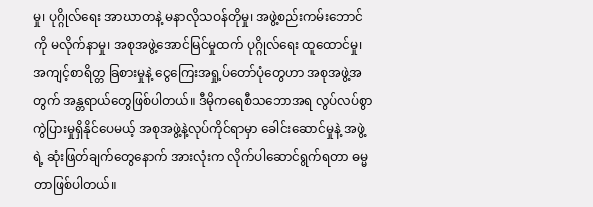မှု၊ ပုဂ္ဂိုလ်ရေး အာဃာတနဲ့ မနာလိုသဝန်တိုမှု၊ အဖွဲ့စည်းကမ်းဘောင်ကို မလိုက်နာမှု၊ အစုအဖွဲ့အောင်မြင်မှုထက် ပုဂ္ဂိုလ်ရေး ထူထောင်မှု၊ အကျင့်စာရိတ္တ ခြစားမှုနဲ့ ငွေကြေးအရှု့ပ်တော်ပုံတွေဟာ အစုအဖွဲ့အတွက် အန္တရာယ်တွေဖြစ်ပါတယ်။ ဒီမိုကရေစီသဘောအရ လွပ်လပ်စွာကွဲပြားမှုရှိနိုင်ပေမယ့် အစုအဖွဲ့နဲ့လုပ်ကိုင်ရာမှာ ခေါင်းဆောင်မှုနဲ့ အဖွဲ့ရဲ့ ဆုံးဖြတ်ချက်တွေနောက် အားလုံးက လိုက်ပါဆောင်ရွက်ရတာ ဓမ္မတာဖြစ်ပါတယ်။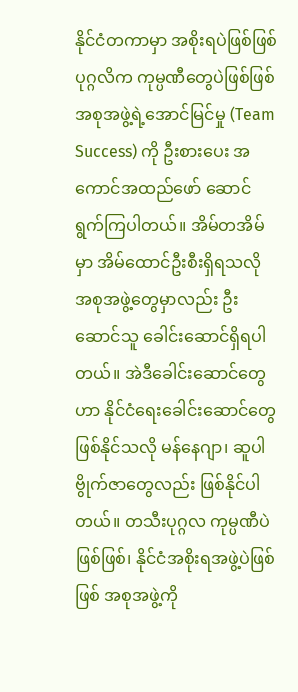နိုင်ငံတကာမှာ အစိုးရပဲဖြစ်ဖြစ် ပုဂ္ဂလိက ကုမ္ပဏီတွေပဲဖြစ်ဖြစ် အစုအဖွဲ့ရဲ့အောင်မြင်မှု (Team Success) ကို ဦးစားပေး အကောင်အထည်ဖော် ဆောင်ရွက်ကြပါတယ်။ အိမ်တအိမ်မှာ အိမ်ထောင်ဦးစီးရှိရသလို အစုအဖွဲ့တွေမှာလည်း ဦးဆောင်သူ ခေါင်းဆောင်ရှိရပါတယ်။ အဲဒီခေါင်းဆောင်တွေဟာ နိုင်ငံရေးခေါင်းဆောင်တွေဖြစ်နိုင်သလို မန်နေဂျာ၊ ဆူပါဗွိုက်ဇာတွေလည်း ဖြစ်နိုင်ပါတယ်။ တသီးပုဂ္ဂလ ကုမ္ပဏီပဲဖြစ်ဖြစ်၊ နိုင်ငံအစိုးရအဖွဲ့ပဲဖြစ်ဖြစ် အစုအဖွဲ့ကို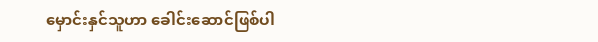မှောင်းနှင်သူဟာ ခေါင်းဆောင်ဖြစ်ပါ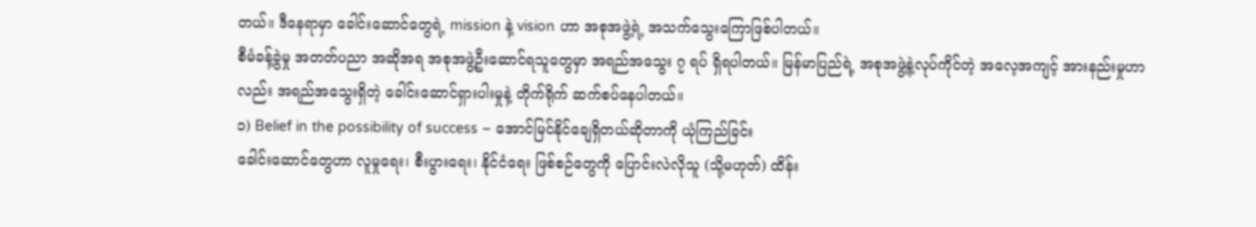တယ်။ ဒီနေရာမှာ ခေါင်းဆောင်တွေရဲ့ mission နဲ့ vision ဟာ အစုအဖွဲ့ရဲ့ အသက်သွေးကြောဖြစ်ပါတယ်။
စီမံခန့်ခွဲမှု အတတ်ပညာ အဆိုအရ အစုအဖွဲ့ဦးဆောင်ရသူတွေမှာ အရည်အသွေး ၇ ရပ် ရှိရပါတယ်။ မြန်မာပြည်ရဲ့ အစုအဖွဲ့နဲ့လုပ်ကိုင်တဲ့ အလေ့အကျင့် အားနည်းမှုဟာလည်း အရည်အသွေးရှိတဲ့ ခေါင်းဆောင်ရှားပါးမှုနဲ့ တိုက်ရိုက် ဆက်စပ်နေပါတယ်။
၁) Belief in the possibility of success – အောင်မြင်နိုင်ချေရှိတယ်ဆိုတာကို ယုံကြည်ခြင်း
ခေါင်းဆောင်တွေဟာ လူမှုရေး၊ စီးပွားရေး၊ နိုင်ငံရေး ဖြစ်စဉ်တွေကို ပြောင်းလဲလိုသူ (သို့မဟုတ်) ထိန်း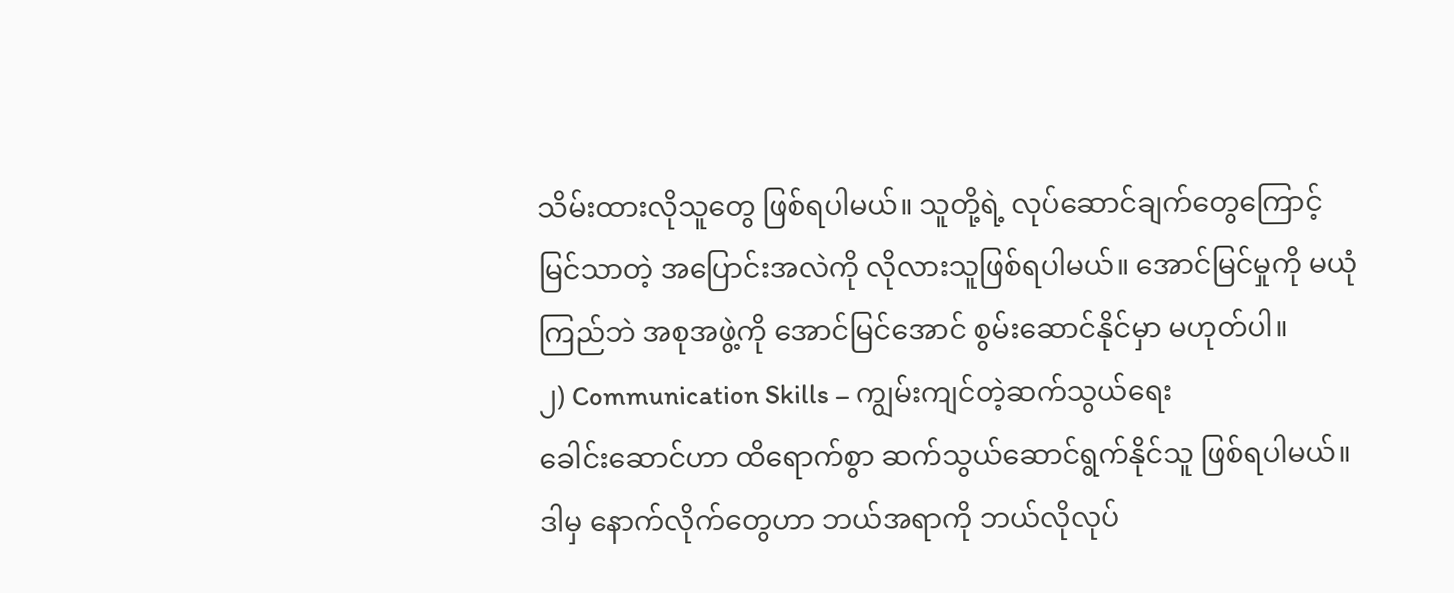သိမ်းထားလိုသူတွေ ဖြစ်ရပါမယ်။ သူတို့ရဲ့ လုပ်ဆောင်ချက်တွေကြောင့် မြင်သာတဲ့ အပြောင်းအလဲကို လိုလားသူဖြစ်ရပါမယ်။ အောင်မြင်မှုကို မယုံကြည်ဘဲ အစုအဖွဲ့ကို အောင်မြင်အောင် စွမ်းဆောင်နိုင်မှာ မဟုတ်ပါ။
၂) Communication Skills – ကျွမ်းကျင်တဲ့ဆက်သွယ်ရေး
ခေါင်းဆောင်ဟာ ထိရောက်စွာ ဆက်သွယ်ဆောင်ရွက်နိုင်သူ ဖြစ်ရပါမယ်။ ဒါမှ နောက်လိုက်တွေဟာ ဘယ်အရာကို ဘယ်လိုလုပ်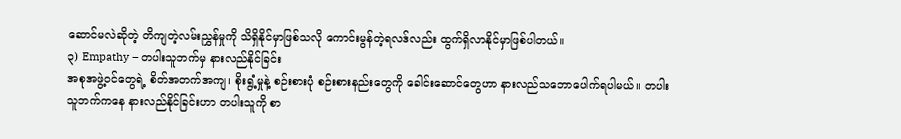ဆောင်မလဲဆိုတဲ့ တိကျတဲ့လမ်းညွှန်မှုကို သိရှိနိုင်မှာဖြစ်သလို ကောင်းမွန်တဲ့ရလဒ်လည်း ထွက်ရှိလာနိုင်မှာဖြစ်ပါတယ်။
၃) Empathy – တပါးသူဘက်မှ နားလည်နိုင်ခြင်း
အစုအဖွဲ့ဝင်တွေရဲ့ စိတ်အတက်အကျ၊ စိုးရွံ့မှုနဲ့ စဉ်းစားပုံ စဉ်းစားနည်းတွေကို ခေါင်းဆောင်တွေဟာ နားလည်သဘောပေါက်ရပါမယ်။ တပါးသူဘက်ကနေ နားလည်နိုင်ခြင်းဟာ တပါးသူကို စာ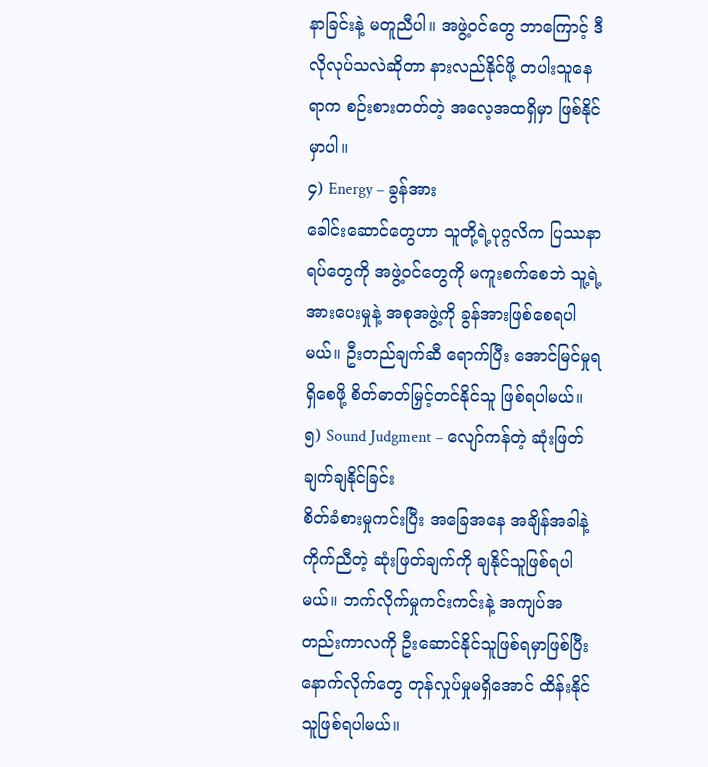နာခြင်းနဲ့ မတူညီပါ။ အဖွဲ့ဝင်တွေ ဘာကြောင့် ဒီလိုလုပ်သလဲဆိုတာ နားလည်နိုင်ဖို့ တပါးသူနေရာက စဉ်းစားတတ်တဲ့ အလေ့အထရှိမှာ ဖြစ်နိုင်မှာပါ။
၄) Energy – ခွန်အား
ခေါင်းဆောင်တွေဟာ သူတို့ရဲ့ပုဂ္ဂလိက ပြဿနာရပ်တွေကို အဖွဲ့ဝင်တွေကို မကူးစက်စေဘဲ သူ့ရဲ့အားပေးမှုနဲ့ အစုအဖွဲ့ကို ခွန်အားဖြစ်စေရပါမယ်။ ဦးတည်ချက်ဆီ ရောက်ပြီး အောင်မြင်မှုရရှိစေဖို့ စိတ်ဓာတ်မြှင့်တင်နိုင်သူ ဖြစ်ရပါမယ်။
၅) Sound Judgment – လျော်ကန်တဲ့ ဆုံးဖြတ်ချက်ချနိုင်ခြင်း
စိတ်ခံစားမှုကင်းပြီး အခြေအနေ အချိန်အခါနဲ့ကိုက်ညီတဲ့ ဆုံးဖြတ်ချက်ကို ချနိုင်သူဖြစ်ရပါမယ်။ ဘက်လိုက်မှုကင်းကင်းနဲ့ အကျပ်အတည်းကာလကို ဦးဆောင်နိုင်သူဖြစ်ရမှာဖြစ်ပြီး နောက်လိုက်တွေ တုန်လှုပ်မှုမရှိအောင် ထိန်းနိုင်သူဖြစ်ရပါမယ်။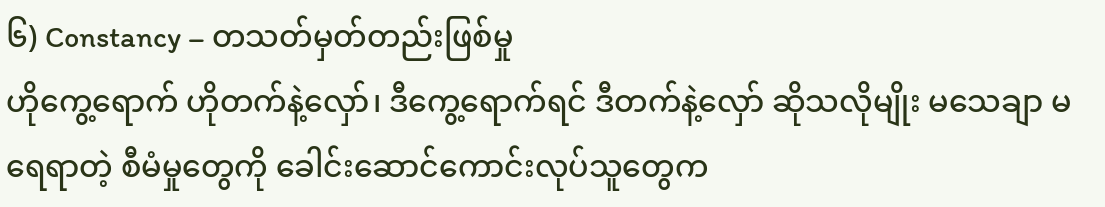၆) Constancy – တသတ်မှတ်တည်းဖြစ်မှု
ဟိုကွေ့ရောက် ဟိုတက်နဲ့လှော်၊ ဒီကွေ့ရောက်ရင် ဒီတက်နဲ့လှော် ဆိုသလိုမျိုး မသေချာ မရေရာတဲ့ စီမံမှုတွေကို ခေါင်းဆောင်ကောင်းလုပ်သူတွေက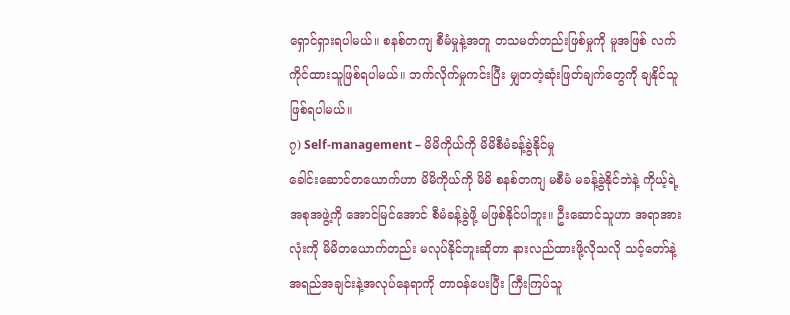ရှောင်ရှားရပါမယ်။ စနစ်တကျ စီမံမှုနဲ့အတူ တသမတ်တည်းဖြစ်မှုကို မူအဖြစ် လက်ကိုင်ထားသူဖြစ်ရပါမယ်။ ဘက်လိုက်မှုကင်းပြီး မျှတတဲ့ဆုံးဖြတ်ချက်တွေကို ချနိုင်သူဖြစ်ရပါမယ်။
၇) Self-management – မိမိကိုယ်ကို မိမိစီမံခန့်ခွဲနိုင်မှု
ခေါင်းဆောင်တယောက်ဟာ မိမိကိုယ်ကို မိမိ စနစ်တကျ မစီမံ မခန့်ခွဲနိုင်ဘဲနဲ့ ကိုယ့်ရဲ့အစုအဖွဲ့ကို အောင်မြင်အောင် စီမံခန့်ခွဲဖို့ မဖြစ်နိုင်ပါဘူး။ ဦးဆောင်သူဟာ အရာအားလုံးကို မိမိတယောက်တည်း မလုပ်နိုင်ဘူးဆိုတာ နားလည်ထားဖို့လိုသလို သင့်တော်နဲ့အရည်အချင်းနဲ့အလုပ်နေရာကို တာဝန်ပေးပြီး ကြီးကြပ်သူ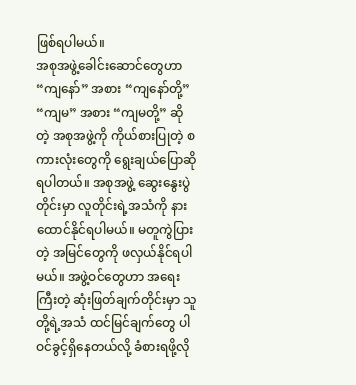ဖြစ်ရပါမယ်။
အစုအဖွဲ့ခေါင်းဆောင်တွေဟာ “ကျနော်” အစား “ကျနော်တို့” “ကျမ” အစား “ကျမတို့” ဆိုတဲ့ အစုအဖွဲ့ကို ကိုယ်စားပြုတဲ့ စကားလုံးတွေကို ရွေးချယ်ပြောဆိုရပါတယ်။ အစုအဖွဲ့ ဆွေးနွေးပွဲတိုင်းမှာ လူတိုင်းရဲ့အသံကို နားထောင်နိုင်ရပါမယ်။ မတူကွဲပြားတဲ့ အမြင်တွေကို ဖလှယ်နိုင်ရပါမယ်။ အဖွဲ့ဝင်တွေဟာ အရေးကြီးတဲ့ ဆုံးဖြတ်ချက်တိုင်းမှာ သူတို့ရဲ့အသံ ထင်မြင်ချက်တွေ ပါဝင်ခွင့်ရှိနေတယ်လို့ ခံစားရဖို့လို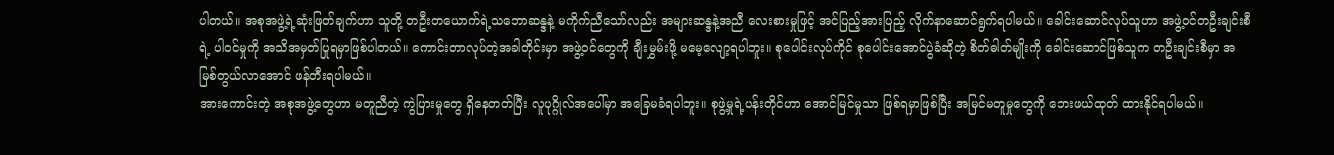ပါတယ်။ အစုအဖွဲ့ရဲ့ဆုံးဖြတ်ချက်ဟာ သူတို့ တဦးတယောက်ရဲ့သဘောဆန္ဒနဲ့ မကိုက်ညီသော်လည်း အများဆန္ဒနဲ့အညီ လေးစားမှုဖြင့် အင်ပြည့်အားပြည့် လိုက်နာဆောင်ရွက်ရပါမယ်။ ခေါင်းဆောင်လုပ်သူဟာ အဖွဲ့ဝင်တဦးချင်းစီရဲ့ ပါဝင်မှုကို အသိအမှတ်ပြုရမှာဖြစ်ပါတယ်။ ကောင်းတာလုပ်တဲ့အခါတိုင်းမှာ အဖွဲ့ဝင်တွေကို ချီးမွှမ်းဖို့ မမေ့လျော့ရပါဘူး။ စုပေါင်းလုပ်ကိုင် စုပေါင်းအောင်ပွဲခံဆိုတဲ့ စိတ်ဓါတ်မျိုးကို ခေါင်းဆောင်ဖြစ်သူက တဦးချင်းစီမှာ အမြစ်တွယ်လာအောင် ဖန်တီးရပါမယ်။
အားကောင်းတဲ့ အစုအဖွဲ့တွေဟာ မတူညီတဲ့ ကွဲပြားမှုတွေ ရှိနေတတ်ပြီး လူပုဂ္ဂိုလ်အပေါ်မှာ အခြေမခံရပါဘူး။ စုဖွဲ့မှုရဲ့ပန်းတိုင်ဟာ အောင်မြင်မှုသာ ဖြစ်ရမှာဖြစ်ပြီး အမြင်မတူမှုတွေကို ဘေးဖယ်ထုတ် ထားနိုင်ရပါမယ်။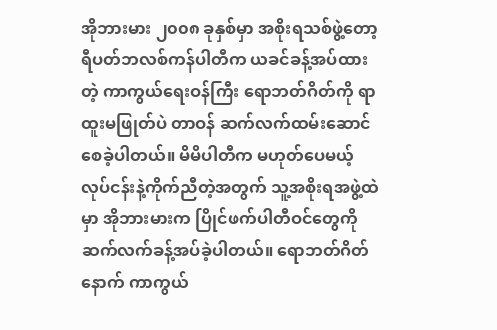အိုဘားမား ၂၀၀၈ ခုနှစ်မှာ အစိုးရသစ်ဖွဲ့တော့ ရီပတ်ဘလစ်ကန်ပါတီက ယခင်ခန့်အပ်ထားတဲ့ ကာကွယ်ရေးဝန်ကြီး ရောဘတ်ဂိတ်ကို ရာထူးမဖြုတ်ပဲ တာဝန် ဆက်လက်ထမ်းဆောင်စေခဲ့ပါတယ်။ မိမိပါတီက မဟုတ်ပေမယ့် လုပ်ငန်းနဲ့ကိုက်ညီတဲ့အတွက် သူ့အစိုးရအဖွဲ့ထဲမှာ အိုဘားမားက ပြိုင်ဖက်ပါတီဝင်တွေကို ဆက်လက်ခန့်အပ်ခဲ့ပါတယ်။ ရောဘတ်ဂိတ်နောက် ကာကွယ်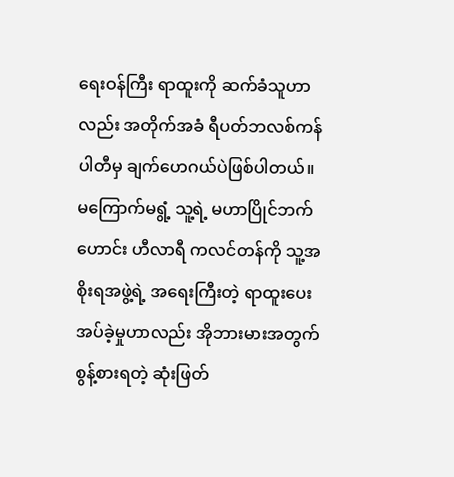ရေးဝန်ကြီး ရာထူးကို ဆက်ခံသူဟာလည်း အတိုက်အခံ ရီပတ်ဘလစ်ကန်ပါတီမှ ချက်ဟေဂယ်ပဲဖြစ်ပါတယ်။
မကြောက်မရွံ့ သူ့ရဲ့ မဟာပြိုင်ဘက်ဟောင်း ဟီလာရီ ကလင်တန်ကို သူ့အစိုးရအဖွဲ့ရဲ့ အရေးကြီးတဲ့ ရာထူးပေးအပ်ခဲ့မှုဟာလည်း အိုဘားမားအတွက် စွန့်စားရတဲ့ ဆုံးဖြတ်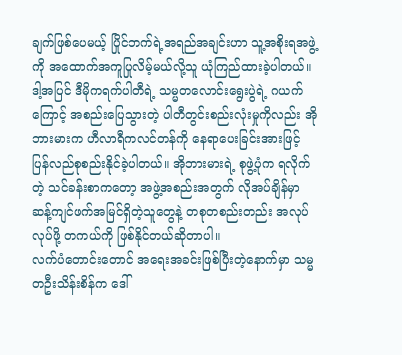ချက်ဖြစ်ပေမယ့် ပြိုင်ဘက်ရဲ့အရည်အချင်းဟာ သူ့အစိုးရအဖွဲ့ကို အထောက်အကူပြုလိမ့်မယ်လို့သူ ယုံကြည်ထားခဲ့ပါတယ်။ ဒါ့အပြင် ဒီမိုကရက်ပါတီရဲ့ သမ္မတလောင်းရွေးပွဲရဲ့ ဂယက်ကြောင့် အစည်းပြေသွားတဲ့ ပါတီတွင်းစည်းလုံးမှုကိုလည်း အိုဘားမားက ဟီလာရီကလင်တန်ကို နေရာပေးခြင်းအားဖြင့် ပြန်လည်စုစည်းနိုင်ခဲ့ပါတယ်။ အိုဘားမားရဲ့ စုဖွဲ့ပုံက ရလိုက်တဲ့ သင်ခန်းစာကတော့ အဖွဲ့အစည်းအတွက် လိုအပ်ချိန်မှာ ဆန့်ကျင်ဖက်အမြင်ရှိတဲ့သူတွေနဲ့ တစုတစည်းတည်း အလုပ်လုပ်ဖို့ တကယ်ကို ဖြစ်နိုင်တယ်ဆိုတာပါ။
လက်ပံတောင်းတောင် အရေးအခင်းဖြစ်ပြီးတဲ့နောက်မှာ သမ္မတဦးသိန်းစိန်က ဒေါ်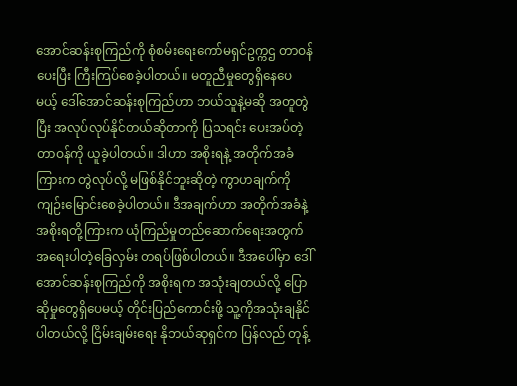အောင်ဆန်းစုကြည်ကို စုံစမ်းရေးကော်မရှင်ဥက္ကဌ တာဝန်ပေးပြီး ကြီးကြပ်စေခဲ့ပါတယ်။ မတူညီမှုတွေရှိနေပေမယ့် ဒေါ်အောင်ဆန်းစုကြည်ဟာ ဘယ်သူနဲ့မဆို အတူတွဲပြီး အလုပ်လုပ်နိုင်တယ်ဆိုတာကို ပြသရင်း ပေးအပ်တဲ့တာဝန်ကို ယူခဲ့ပါတယ်။ ဒါဟာ အစိုးရနဲ့ အတိုက်အခံကြားက တွဲလုပ်လို့ မဖြစ်နိုင်ဘူးဆိုတဲ့ ကွာဟချက်ကို ကျဉ်းမြောင်းစေခဲ့ပါတယ်။ ဒီအချက်ဟာ အတိုက်အခံနဲ့ အစိုးရတို့ကြားက ယုံကြည်မှုတည်ဆောက်ရေးအတွက် အရေးပါတဲ့ခြေလှမ်း တရပ်ဖြစ်ပါတယ်။ ဒီအပေါ်မှာ ဒေါ်အောင်ဆန်းစုကြည်ကို အစိုးရက အသုံးချတယ်လို့ ပြောဆိုမှုတွေရှိပေမယ့် တိုင်းပြည်ကောင်းဖို့ သူ့ကိုအသုံးချနိုင်ပါတယ်လို့ ငြိမ်းချမ်းရေး နိုဘယ်ဆုရှင်က ပြန်လည် တုန့်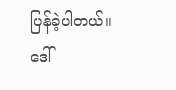ပြန်ခဲ့ပါတယ်။
ဒေါ်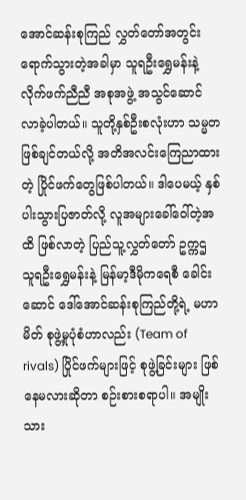အောင်ဆန်းစုကြည် လွှတ်တော်အတွင်း ရောက်သွားတဲ့အခါမှာ သူရဦးရွှေမန်းနဲ့ လိုက်ဖက်ညီညီ အစုအဖွဲ့ အသွင်ဆောင် လာခဲ့ပါတယ်။ သူတို့နှစ်ဦးစလုံးဟာ သမ္မတဖြစ်ချင်တယ်လို့ အတိအလင်းကြေညာထားတဲ့ ပြိုင်ဖက်တွေဖြစ်ပါတယ်။ ဒါပေမယ့် နှစ်ပါးသွားပြဇာတ်လို့ လူအများခေါ်ဝေါ်တဲ့အထိ ဖြစ်လာတဲ့ ပြည်သူ့လွှတ်တော် ဥက္ကဌ သူရဦးရွှေမန်းနဲ့ မြန်မာ့ဒီမိုကရေစီ ခေါင်းဆောင် ဒေါ်အောင်ဆန်းစုကြည်တို့ရဲ့ မဟာမိတ် စုဖွဲ့မှုပုံစံဟာလည်း (Team of rivals) ပြိုင်ဖက်များဖြင့် စုဖွဲ့ခြင်းများ ဖြစ်နေမလားဆိုတာ စဉ်းစားစရာပါ။ အမျိုးသား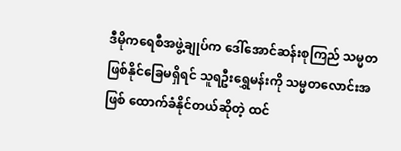ဒီမိုကရေစီအဖွဲ့ချုပ်က ဒေါ်အောင်ဆန်းစုကြည် သမ္မတဖြစ်နိုင်ခြေမရှိရင် သူရဦးရွှေမန်းကို သမ္မတလောင်းအဖြစ် ထောက်ခံနိုင်တယ်ဆိုတဲ့ ထင်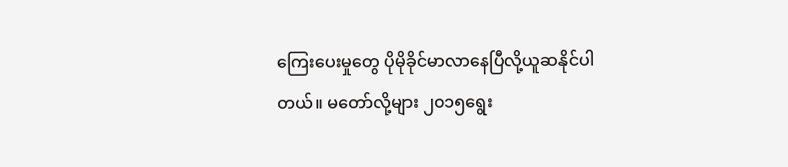ကြေးပေးမှုတွေ ပိုမိုခိုင်မာလာနေပြီလို့ယူဆနိုင်ပါတယ်။ မတော်လို့များ ၂၀၁၅ရွေး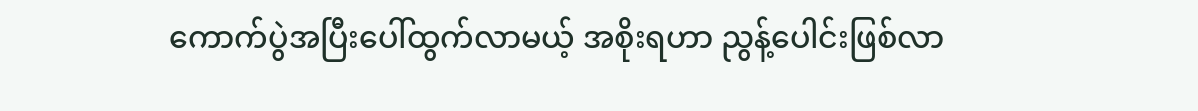ကောက်ပွဲအပြီးပေါ်ထွက်လာမယ့် အစိုးရဟာ ညွန့်ပေါင်းဖြစ်လာ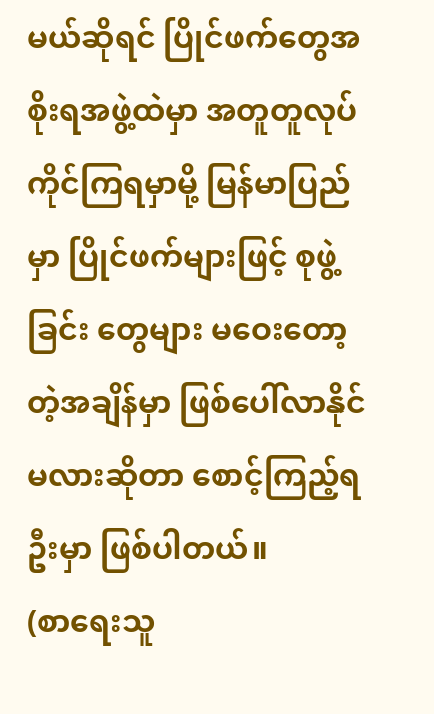မယ်ဆိုရင် ပြိုင်ဖက်တွေအစိုးရအဖွဲ့ထဲမှာ အတူတူလုပ်ကိုင်ကြရမှာမို့ မြန်မာပြည်မှာ ပြိုင်ဖက်များဖြင့် စုဖွဲ့ခြင်း တွေများ မဝေးတော့တဲ့အချိန်မှာ ဖြစ်ပေါ်လာနိုင်မလားဆိုတာ စောင့်ကြည့်ရဦးမှာ ဖြစ်ပါတယ်။
(စာရေးသူ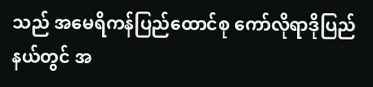သည် အမေရိကန်ပြည်ထောင်စု ကော်လိုရာဒိုပြည်နယ်တွင် အ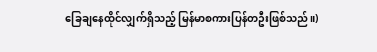ခြေချနေထိုင်လျှက်ရှိသည့် မြန်မာစကားပြန်တဦးဖြစ်သည်။)